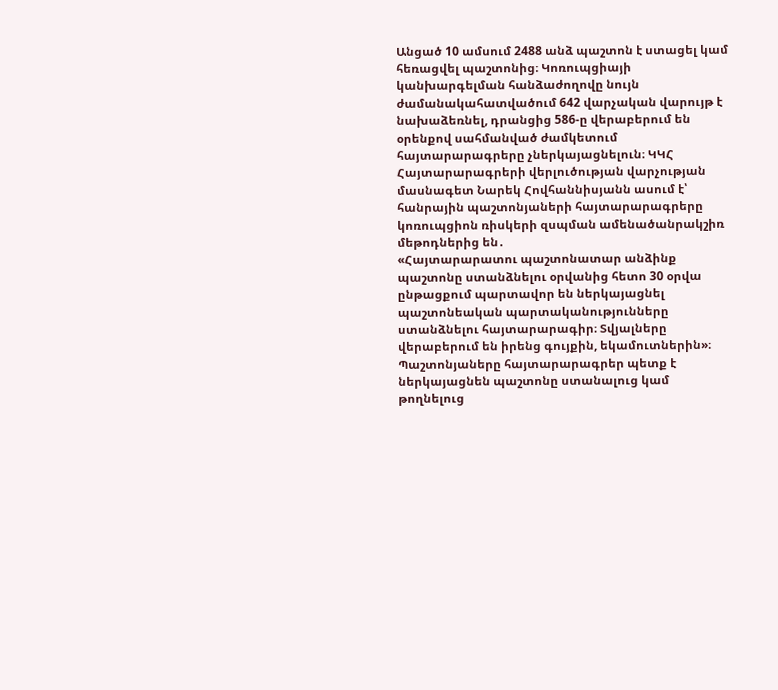Անցած 10 ամսում 2488 անձ պաշտոն է ստացել կամ հեռացվել պաշտոնից։ Կոռուպցիայի կանխարգելման հանձաժողովը նույն ժամանակահատվածում 642 վարչական վարույթ է նախաձեռնել, դրանցից 586-ը վերաբերում են օրենքով սահմանված ժամկետում հայտարարագրերը չներկայացնելուն։ ԿԿՀ Հայտարարագրերի վերլուծության վարչության մասնագետ Նարեկ Հովհաննիսյանն ասում է՝ հանրային պաշտոնյաների հայտարարագրերը կոռուպցիոն ռիսկերի զսպման ամենածանրակշիռ մեթոդներից են․
«Հայտարարատու պաշտոնատար անձինք պաշտոնը ստանձնելու օրվանից հետո 30 օրվա ընթացքում պարտավոր են ներկայացնել պաշտոնեական պարտականությունները ստանձնելու հայտարարագիր։ Տվյալները վերաբերում են իրենց գույքին, եկամուտներին»։
Պաշտոնյաները հայտարարագրեր պետք է ներկայացնեն պաշտոնը ստանալուց կամ թողնելուց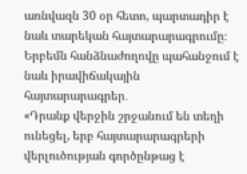առնվազն 30 օր հետո, պարտադիր է նաև տարեկան հայտարարագրումը։ Երբեմն հանձնաժողովը պահանջում է նաև իրավիճակային հայտարարագրեր․
«Դրանք վերջին շրջանում են տեղի ունեցել, երբ հայտարարագրերի վերլուծության գործընթաց է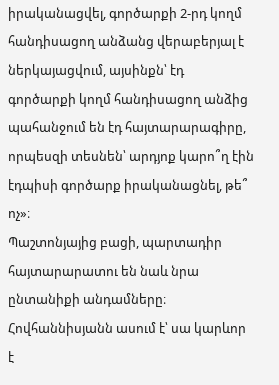իրականացվել, գործարքի 2-րդ կողմ հանդիսացող անձանց վերաբերյալ է ներկայացվում, այսինքն՝ էդ գործարքի կողմ հանդիսացող անձից պահանջում են էդ հայտարարագիրը, որպեսզի տեսնեն՝ արդյոք կարո՞ղ էին էդպիսի գործարք իրականացնել, թե՞ ոչ»։
Պաշտոնյայից բացի, պարտադիր հայտարարատու են նաև նրա ընտանիքի անդամները։ Հովհաննիսյանն ասում է՝ սա կարևոր է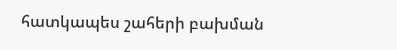հատկապես շահերի բախման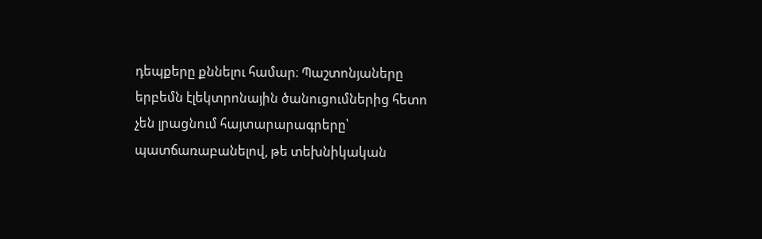դեպքերը քննելու համար։ Պաշտոնյաները երբեմն էլեկտրոնային ծանուցումներից հետո չեն լրացնում հայտարարագրերը՝ պատճառաբանելով, թե տեխնիկական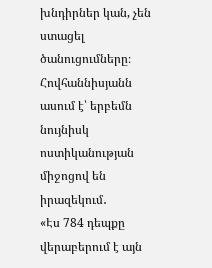խնդիրներ կան, չեն ստացել ծանուցումները։ Հովհաննիսյանն ասում է՝ երբեմն նույնիսկ ոստիկանության միջոցով են իրազեկում․
«Էս 784 դեպքը վերաբերում է այն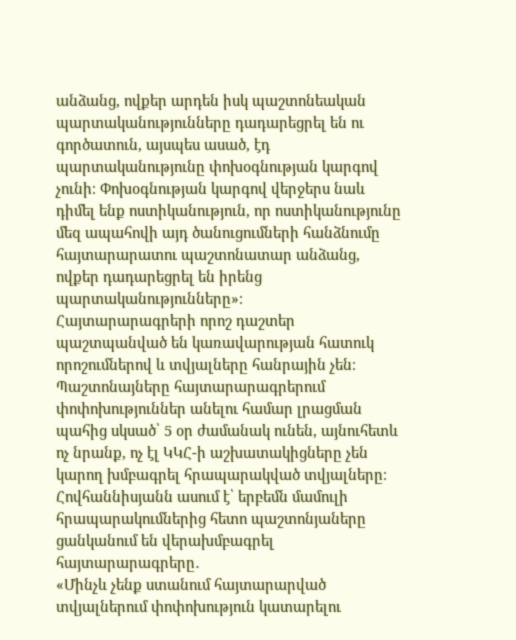անձանց, ովքեր արդեն իսկ պաշտոնեական պարտականությունները դադարեցրել են ու գործատուն, այսպես ասած, էդ պարտականությունը փոխօգնության կարգով չունի։ Փոխօգնության կարգով վերջերս նաև դիմել ենք ոստիկանություն, որ ոստիկանությունը մեզ ապահովի այդ ծանուցումների հանձնումը հայտարարատու պաշտոնատար անձանց, ովքեր դադարեցրել են իրենց պարտականությունները»։
Հայտարարագրերի որոշ դաշտեր պաշտպանված են կառավարության հատուկ որոշումներով և տվյալները հանրային չեն։ Պաշտոնայները հայտարարագրերում փոփոխություններ անելու համար լրացման պահից սկսած՝ 5 օր ժամանակ ունեն, այնուհետև ոչ նրանք, ոչ էլ ԿԿՀ-ի աշխատակիցները չեն կարող խմբագրել հրապարակված տվյալները։ Հովհաննիսյանն ասում է՝ երբեմն մամուլի հրապարակումներից հետո պաշտոնյաները ցանկանում են վերախմբագրել հայտարարագրերը․
«Մինչև չենք ստանում հայտարարված տվյալներում փոփոխություն կատարելու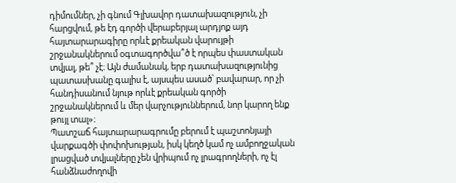դիմումներ, չի գնում Գլխավոր դատախազություն, չի հարցվում, թե էդ գործի վերաբերյալ արդյոք այդ հայտարարագիրը որևէ քրեական վարույթի շրջանակներում օգտագործվա՞ծ է որպես փաստական տվյալ, թե՞ չէ։ Այն ժամանակ, երբ դատախազությունից պատասխանը գալիս է, այսպես ասած՝ բավարար, որ չի հանդիսանում նյութ որևէ քրեական գործի շրջանակներում և մեր վարչություններում, նոր կարող ենք թույլ տալ»։
Պատշաճ հայտարարագրումը բերում է պաշտոնյայի վարքագծի փոփոխության, իսկ կեղծ կամ ոչ ամբողջական լրացված տվյալները չեն վրիպում ոչ լրագրողների, ոչ էլ հանձնաժողովի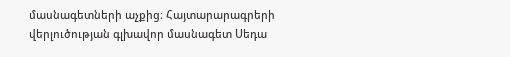մասնագետների աչքից։ Հայտարարագրերի վերլուծության գլխավոր մասնագետ Սեդա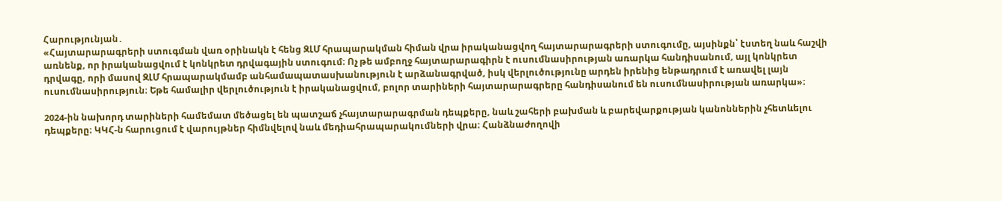Հարությունյան․
«Հայտարարագրերի ստուգման վառ օրինակն է հենց ԶԼՄ հրապարակման հիման վրա իրականացվող հայտարարագրերի ստուգումը, այսինքն՝ էստեղ նաև հաշվի առնենք, որ իրականացվում է կոնկրետ դրվագային ստուգում։ Ոչ թե ամբողջ հայտարարագիրն է ուսումնասիրության առարկա հանդիսանում, այլ կոնկրետ դրվագը, որի մասով ԶԼՄ հրապարակմամբ անհամապատասխանություն է արձանագրված, իսկ վերլուծությունը արդեն իրենից ենթադրում է առավել լայն ուսումնասիրություն։ Եթե համալիր վերլուծություն է իրականացվում, բոլոր տարիների հայտարարագրերը հանդիսանում են ուսումնասիրության առարկա»։

2024-ին նախորդ տարիների համեմատ մեծացել են պատշաճ չհայտարարագրման դեպքերը, նաև շահերի բախման և բարեվարքության կանոններին չհետևելու դեպքերը։ ԿԿՀ-ն հարուցում է վարույթներ հիմնվելով նաև մեդիահրապարակումների վրա։ Հանձնաժողովի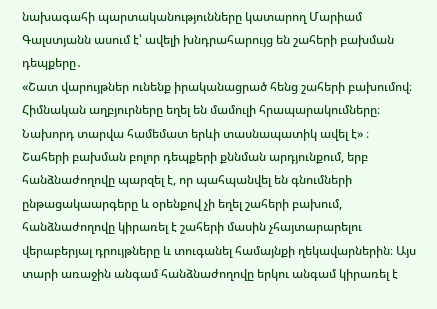նախագահի պարտականությունները կատարող Մարիամ Գալստյանն ասում է՝ ավելի խնդրահարույց են շահերի բախման դեպքերը․
«Շատ վարույթներ ունենք իրականացրած հենց շահերի բախումով։ Հիմնական աղբյուրները եղել են մամուլի հրապարակումները։ Նախորդ տարվա համեմատ երևի տասնապատիկ ավել է» ։
Շահերի բախման բոլոր դեպքերի քննման արդյունքում, երբ հանձնաժողովը պարզել է, որ պահպանվել են գնումների ընթացակաարգերը և օրենքով չի եղել շահերի բախում, հանձնաժողովը կիրառել է շահերի մասին չհայտարարելու վերաբերյալ դրույթները և տուգանել համայնքի ղեկավարներին։ Այս տարի առաջին անգամ հանձնաժողովը երկու անգամ կիրառել է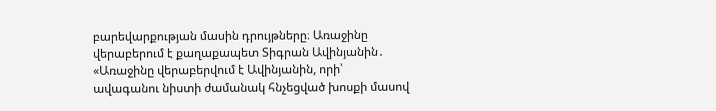բարեվարքության մասին դրույթները։ Առաջինը վերաբերում է քաղաքապետ Տիգրան Ավինյանին․
«Առաջինը վերաբերվում է Ավինյանին, որի՝ ավագանու նիստի ժամանակ հնչեցված խոսքի մասով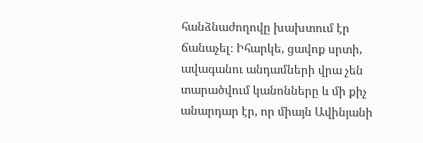հանձնաժողովը խախտում էր ճանաչել։ Իհարկե, ցավոք սրտի, ավագանու անդամների վրա չեն տարածվում կանոնները և մի քիչ անարդար էր, որ միայն Ավինյանի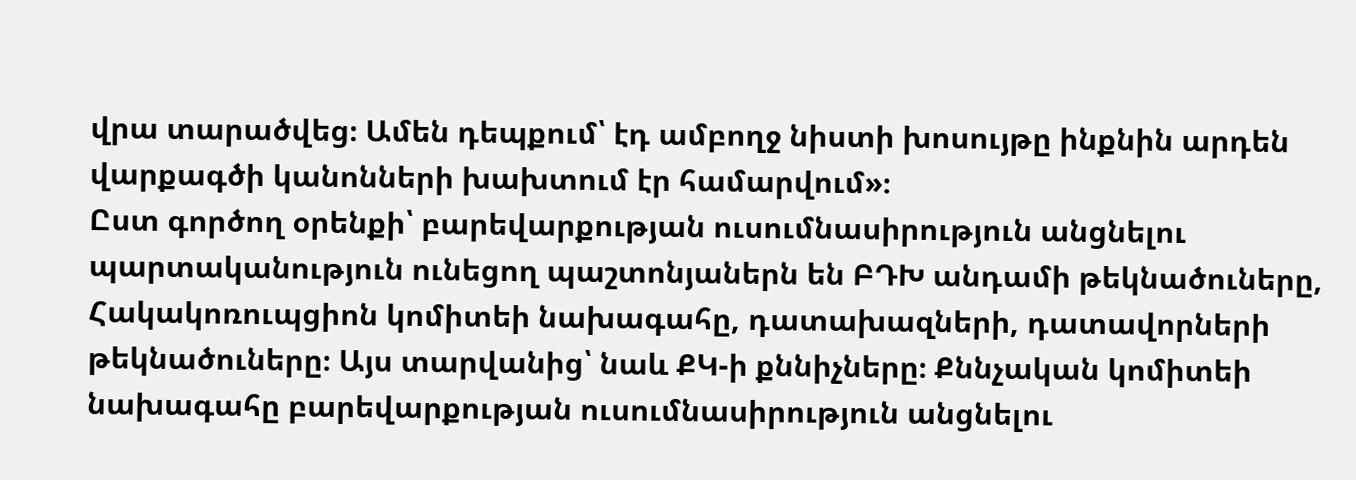վրա տարածվեց։ Ամեն դեպքում՝ էդ ամբողջ նիստի խոսույթը ինքնին արդեն վարքագծի կանոնների խախտում էր համարվում»։
Ըստ գործող օրենքի՝ բարեվարքության ուսումնասիրություն անցնելու պարտականություն ունեցող պաշտոնյաներն են ԲԴԽ անդամի թեկնածուները, Հակակոռուպցիոն կոմիտեի նախագահը, դատախազների, դատավորների թեկնածուները։ Այս տարվանից՝ նաև ՔԿ-ի քննիչները։ Քննչական կոմիտեի նախագահը բարեվարքության ուսումնասիրություն անցնելու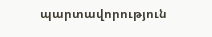պարտավորություն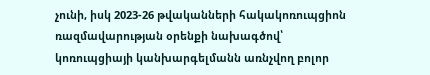չունի, իսկ 2023-26 թվականների հակակոռուպցիոն ռազմավարության օրենքի նախագծով՝ կոռուպցիայի կանխարգելմանն առնչվող բոլոր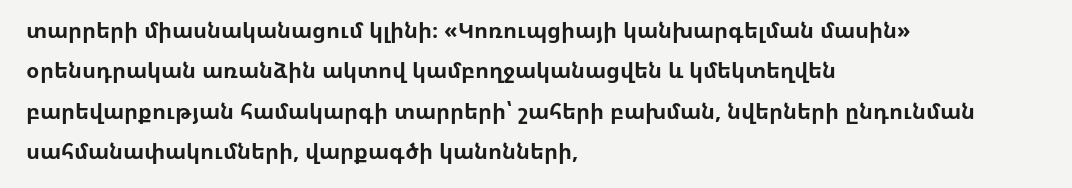տարրերի միասնականացում կլինի։ «Կոռուպցիայի կանխարգելման մասին» օրենսդրական առանձին ակտով կամբողջականացվեն և կմեկտեղվեն բարեվարքության համակարգի տարրերի՝ շահերի բախման, նվերների ընդունման սահմանափակումների, վարքագծի կանոնների,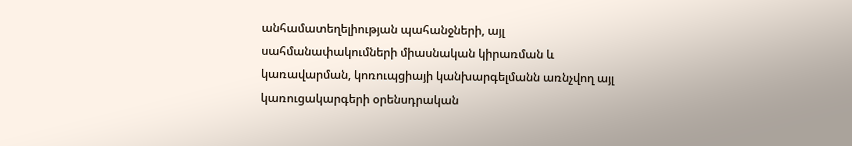անհամատեղելիության պահանջների, այլ սահմանափակումների միասնական կիրառման և կառավարման, կոռուպցիայի կանխարգելմանն առնչվող այլ կառուցակարգերի օրենսդրական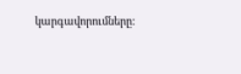կարգավորումները: